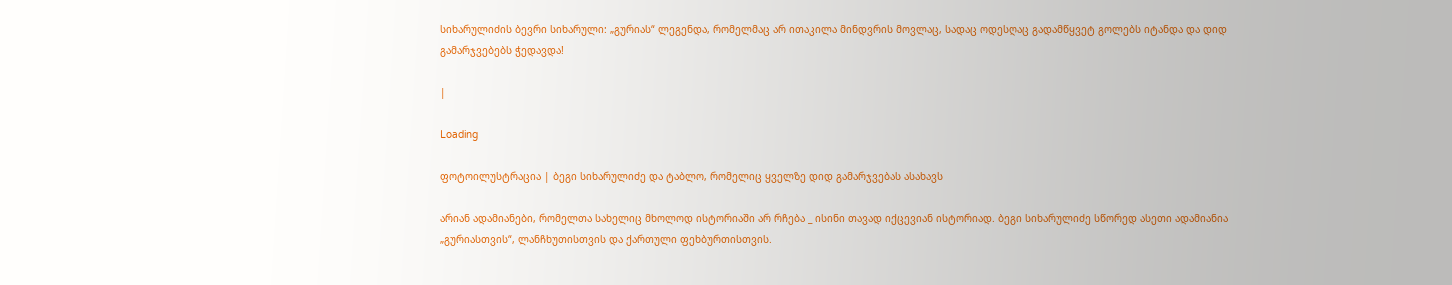სიხარულიძის ბევრი სიხარული: „გურიას“ ლეგენდა, რომელმაც არ ითაკილა მინდვრის მოვლაც, სადაც ოდესღაც გადამწყვეტ გოლებს იტანდა და დიდ გამარჯვებებს ჭედავდა!

|

Loading

ფოტოილუსტრაცია | ბეგი სიხარულიძე და ტაბლო, რომელიც ყველზე დიდ გამარჯვებას ასახავს

არიან ადამიანები, რომელთა სახელიც მხოლოდ ისტორიაში არ რჩება _ ისინი თავად იქცევიან ისტორიად. ბეგი სიხარულიძე სწორედ ასეთი ადამიანია „გურიასთვის“, ლანჩხუთისთვის და ქართული ფეხბურთისთვის.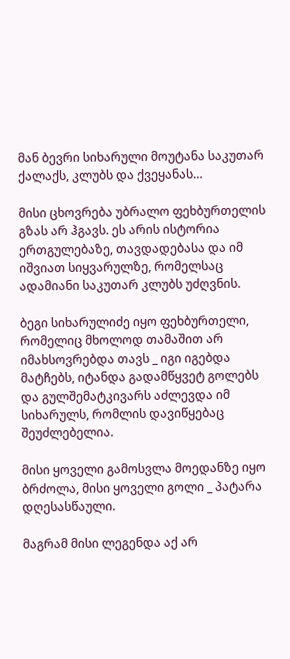მან ბევრი სიხარული მოუტანა საკუთარ ქალაქს, კლუბს და ქვეყანას…

მისი ცხოვრება უბრალო ფეხბურთელის გზას არ ჰგავს. ეს არის ისტორია ერთგულებაზე, თავდადებასა და იმ იშვიათ სიყვარულზე, რომელსაც ადამიანი საკუთარ კლუბს უძღვნის.

ბეგი სიხარულიძე იყო ფეხბურთელი, რომელიც მხოლოდ თამაშით არ იმახსოვრებდა თავს _ იგი იგებდა მატჩებს, იტანდა გადამწყვეტ გოლებს და გულშემატკივარს აძლევდა იმ სიხარულს, რომლის დავიწყებაც შეუძლებელია.

მისი ყოველი გამოსვლა მოედანზე იყო ბრძოლა, მისი ყოველი გოლი _ პატარა დღესასწაული.

მაგრამ მისი ლეგენდა აქ არ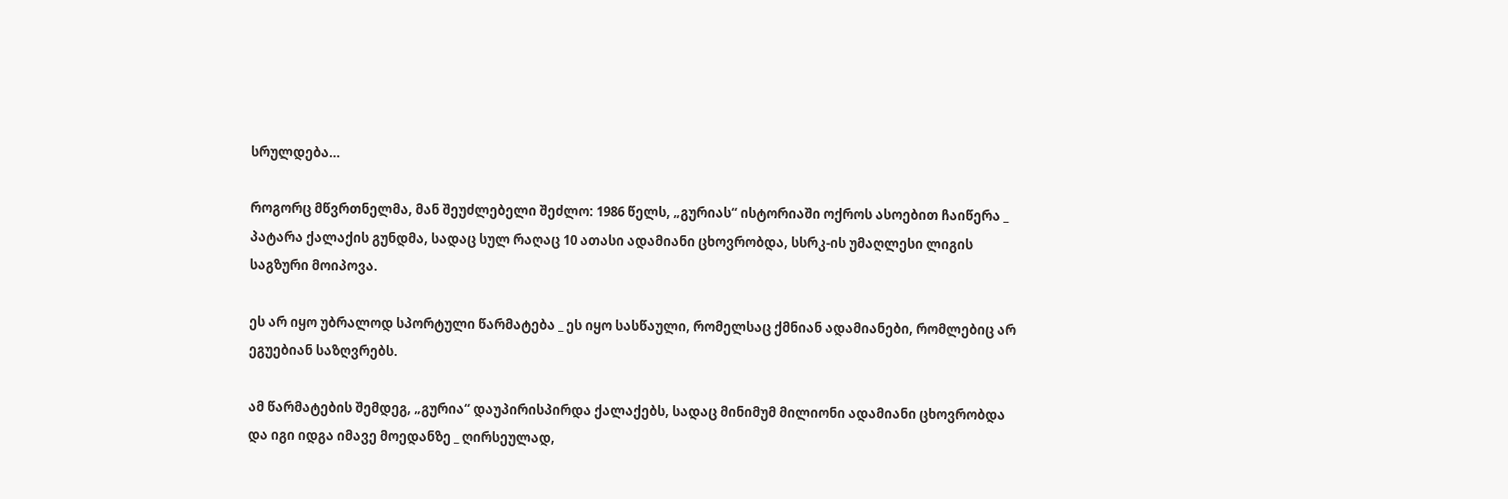სრულდება…

როგორც მწვრთნელმა, მან შეუძლებელი შეძლო: 1986 წელს, „გურიას“ ისტორიაში ოქროს ასოებით ჩაიწერა _ პატარა ქალაქის გუნდმა, სადაც სულ რაღაც 10 ათასი ადამიანი ცხოვრობდა, სსრკ-ის უმაღლესი ლიგის საგზური მოიპოვა.

ეს არ იყო უბრალოდ სპორტული წარმატება _ ეს იყო სასწაული, რომელსაც ქმნიან ადამიანები, რომლებიც არ ეგუებიან საზღვრებს.

ამ წარმატების შემდეგ, „გურია“ დაუპირისპირდა ქალაქებს, სადაც მინიმუმ მილიონი ადამიანი ცხოვრობდა და იგი იდგა იმავე მოედანზე _ ღირსეულად,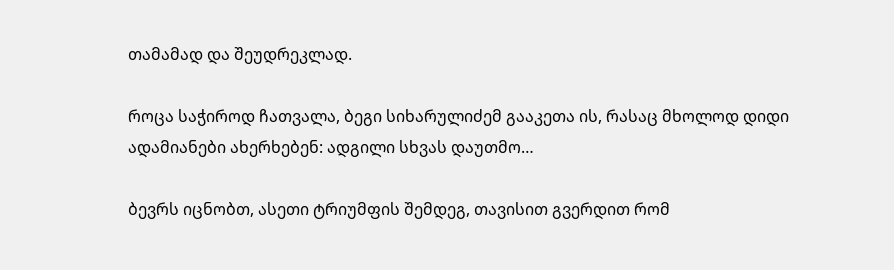თამამად და შეუდრეკლად.

როცა საჭიროდ ჩათვალა, ბეგი სიხარულიძემ გააკეთა ის, რასაც მხოლოდ დიდი ადამიანები ახერხებენ: ადგილი სხვას დაუთმო…

ბევრს იცნობთ, ასეთი ტრიუმფის შემდეგ, თავისით გვერდით რომ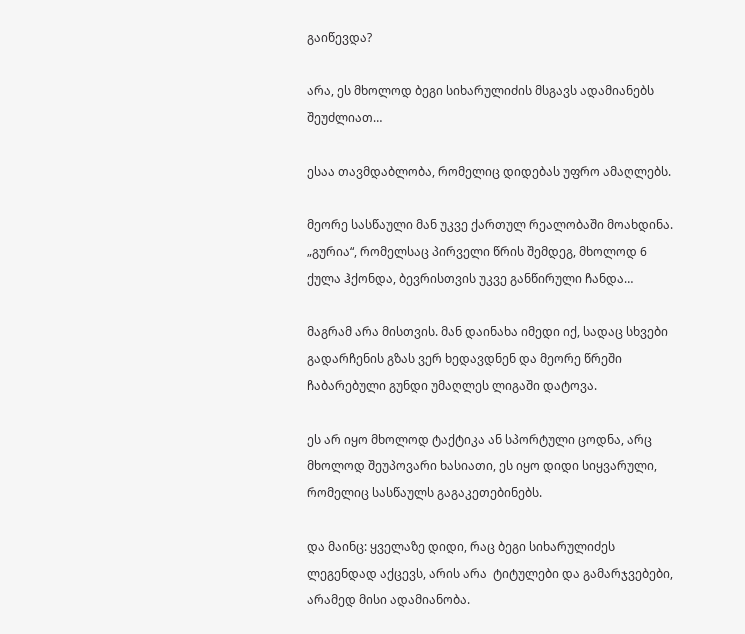გაიწევდა?

არა, ეს მხოლოდ ბეგი სიხარულიძის მსგავს ადამიანებს შეუძლიათ…

ესაა თავმდაბლობა, რომელიც დიდებას უფრო ამაღლებს.

მეორე სასწაული მან უკვე ქართულ რეალობაში მოახდინა. „გურია“, რომელსაც პირველი წრის შემდეგ, მხოლოდ 6 ქულა ჰქონდა, ბევრისთვის უკვე განწირული ჩანდა…

მაგრამ არა მისთვის. მან დაინახა იმედი იქ, სადაც სხვები გადარჩენის გზას ვერ ხედავდნენ და მეორე წრეში ჩაბარებული გუნდი უმაღლეს ლიგაში დატოვა.

ეს არ იყო მხოლოდ ტაქტიკა ან სპორტული ცოდნა, არც მხოლოდ შეუპოვარი ხასიათი, ეს იყო დიდი სიყვარული, რომელიც სასწაულს გაგაკეთებინებს.

და მაინც: ყველაზე დიდი, რაც ბეგი სიხარულიძეს ლეგენდად აქცევს, არის არა  ტიტულები და გამარჯვებები, არამედ მისი ადამიანობა.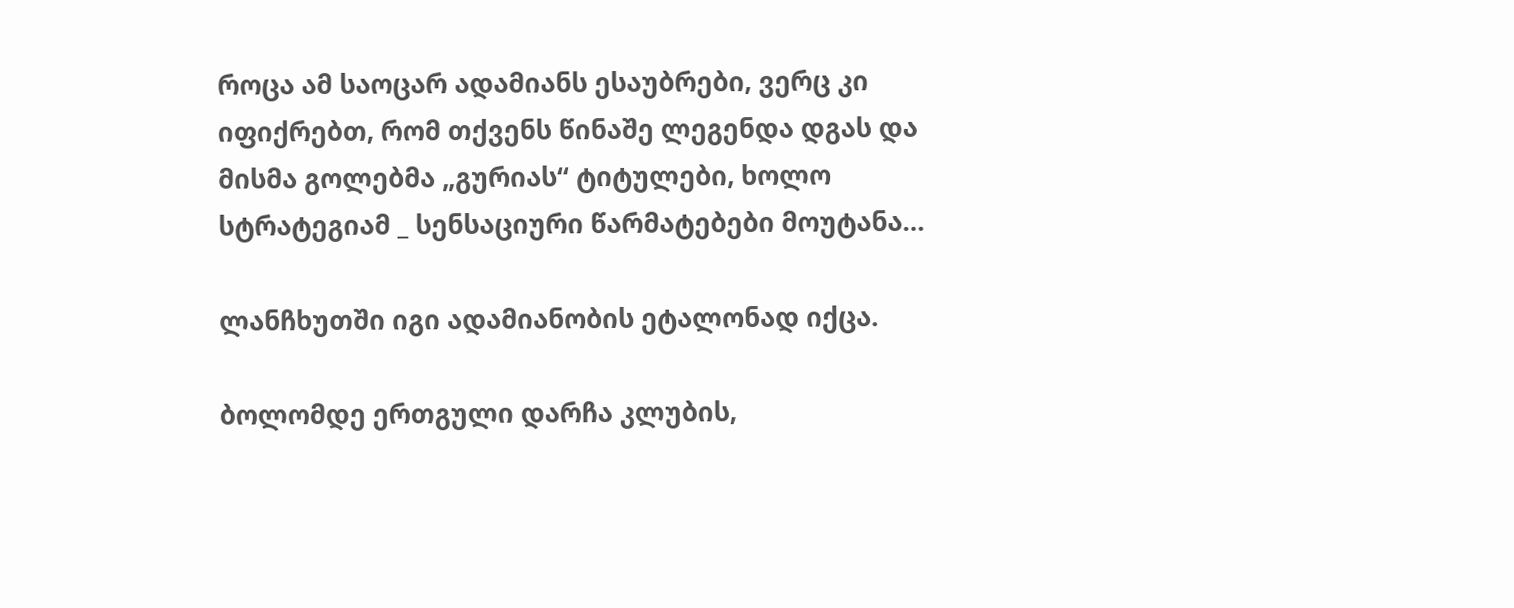როცა ამ საოცარ ადამიანს ესაუბრები, ვერც კი იფიქრებთ, რომ თქვენს წინაშე ლეგენდა დგას და მისმა გოლებმა „გურიას“ ტიტულები, ხოლო სტრატეგიამ _ სენსაციური წარმატებები მოუტანა…

ლანჩხუთში იგი ადამიანობის ეტალონად იქცა.

ბოლომდე ერთგული დარჩა კლუბის,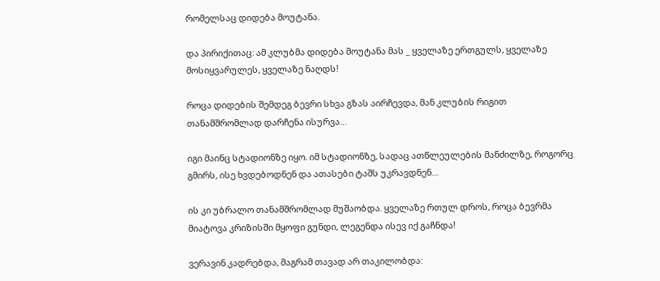რომელსაც დიდება მოუტანა.

და პირიქითაც: ამ კლუბმა დიდება მოუტანა მას _ ყველაზე ერთგულს, ყველაზე მოსიყვარულეს, ყველაზე ნაღდს!

როცა დიდების შემდეგ ბევრი სხვა გზას აირჩევდა, მან კლუბის რიგით თანამშრომლად დარჩენა ისურვა…

იგი მაინც სტადიონზე იყო. იმ სტადიონზე, სადაც ათწლეულების მანძილზე, როგორც გმირს, ისე ხვდებოდნენ და ათასები ტაშს უკრავდნენ…

ის კი უბრალო თანამშრომლად მუშაობდა. ყველაზე რთულ დროს, როცა ბევრმა მიატოვა კრიზისში მყოფი გუნდი, ლეგენდა ისევ იქ გაჩნდა!

ვერავინ კადრებდა, მაგრამ თავად არ თაკილობდა: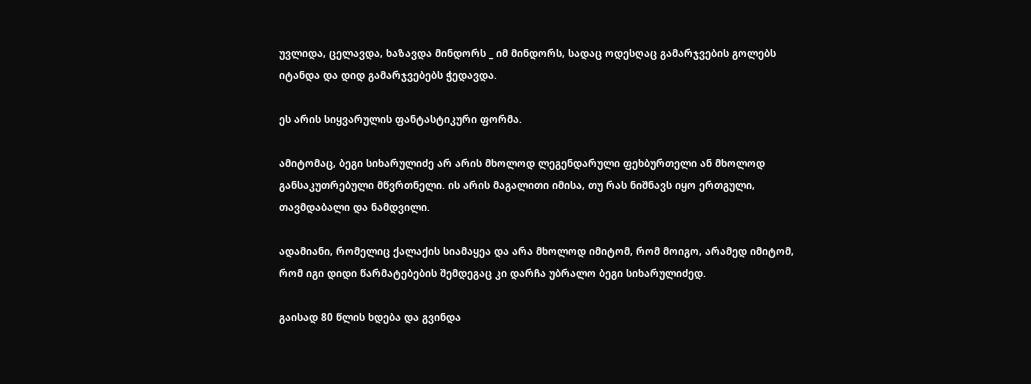უვლიდა, ცელავდა, ხაზავდა მინდორს _ იმ მინდორს, სადაც ოდესღაც გამარჯვების გოლებს იტანდა და დიდ გამარჯვებებს ჭედავდა.

ეს არის სიყვარულის ფანტასტიკური ფორმა.

ამიტომაც, ბეგი სიხარულიძე არ არის მხოლოდ ლეგენდარული ფეხბურთელი ან მხოლოდ განსაკუთრებული მწვრთნელი. ის არის მაგალითი იმისა, თუ რას ნიშნავს იყო ერთგული, თავმდაბალი და ნამდვილი.

ადამიანი, რომელიც ქალაქის სიამაყეა და არა მხოლოდ იმიტომ, რომ მოიგო, არამედ იმიტომ, რომ იგი დიდი წარმატებების შემდეგაც კი დარჩა უბრალო ბეგი სიხარულიძედ.

გაისად 80 წლის ხდება და გვინდა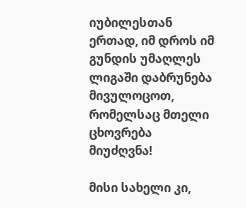იუბილესთან ერთად, იმ დროს იმ გუნდის უმაღლეს ლიგაში დაბრუნება მივულოცოთ, რომელსაც მთელი ცხოვრება მიუძღვნა!

მისი სახელი კი,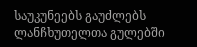საუკუნეებს გაუძლებს ლანჩხუთელთა გულებში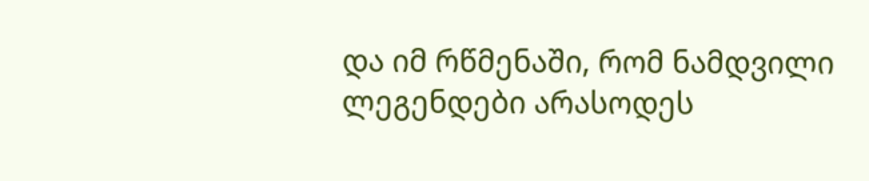და იმ რწმენაში, რომ ნამდვილი ლეგენდები არასოდეს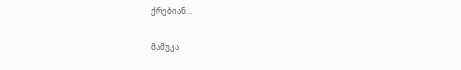ქრებიან…

მამუკა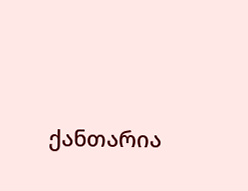ქანთარია